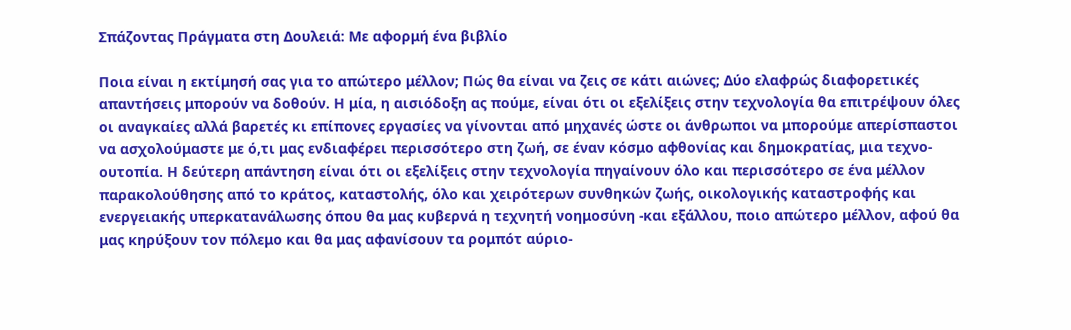Σπάζοντας Πράγματα στη Δουλειά: Με αφορμή ένα βιβλίο

Ποια είναι η εκτίμησή σας για το απώτερο μέλλον; Πώς θα είναι να ζεις σε κάτι αιώνες; Δύο ελαφρώς διαφορετικές απαντήσεις μπορούν να δοθούν. Η μία, η αισιόδοξη ας πούμε, είναι ότι οι εξελίξεις στην τεχνολογία θα επιτρέψουν όλες οι αναγκαίες αλλά βαρετές κι επίπονες εργασίες να γίνονται από μηχανές ώστε οι άνθρωποι να μπορούμε απερίσπαστοι να ασχολούμαστε με ό,τι μας ενδιαφέρει περισσότερο στη ζωή, σε έναν κόσμο αφθονίας και δημοκρατίας, μια τεχνο-ουτοπία. Η δεύτερη απάντηση είναι ότι οι εξελίξεις στην τεχνολογία πηγαίνουν όλο και περισσότερο σε ένα μέλλον παρακολούθησης από το κράτος, καταστολής, όλο και χειρότερων συνθηκών ζωής, οικολογικής καταστροφής και ενεργειακής υπερκατανάλωσης όπου θα μας κυβερνά η τεχνητή νοημοσύνη -και εξάλλου, ποιο απώτερο μέλλον, αφού θα μας κηρύξουν τον πόλεμο και θα μας αφανίσουν τα ρομπότ αύριο-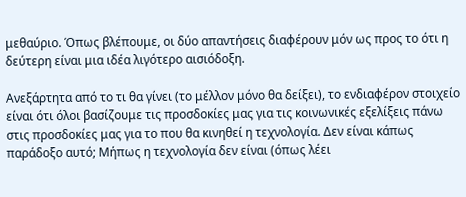μεθαύριο. Όπως βλέπουμε, οι δύο απαντήσεις διαφέρουν μόν ως προς το ότι η δεύτερη είναι μια ιδέα λιγότερο αισιόδοξη.

Ανεξάρτητα από το τι θα γίνει (το μέλλον μόνο θα δείξει), το ενδιαφέρον στοιχείο είναι ότι όλοι βασίζουμε τις προσδοκίες μας για τις κοινωνικές εξελίξεις πάνω στις προσδοκίες μας για το που θα κινηθεί η τεχνολογία. Δεν είναι κάπως παράδοξο αυτό; Μήπως η τεχνολογία δεν είναι (όπως λέει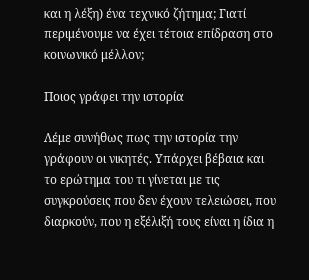και η λέξη) ένα τεχνικό ζήτημα; Γιατί περιμένουμε να έχει τέτοια επίδραση στο κοινωνικό μέλλον;

Ποιος γράφει την ιστορία

Λέμε συνήθως πως την ιστορία την γράφουν οι νικητές. Υπάρχει βέβαια και το ερώτημα του τι γίνεται με τις συγκρούσεις που δεν έχουν τελειώσει, που διαρκούν, που η εξέλιξή τους είναι η ίδια η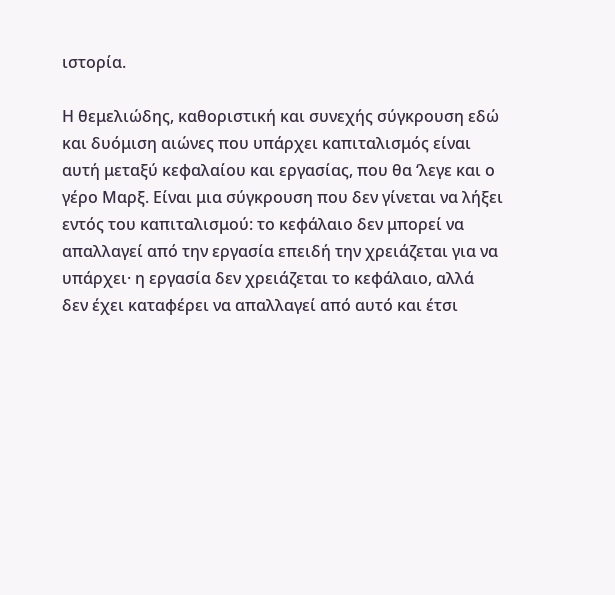ιστορία.

Η θεμελιώδης, καθοριστική και συνεχής σύγκρουση εδώ και δυόμιση αιώνες που υπάρχει καπιταλισμός είναι αυτή μεταξύ κεφαλαίου και εργασίας, που θα ‘λεγε και ο γέρο Μαρξ. Είναι μια σύγκρουση που δεν γίνεται να λήξει εντός του καπιταλισμού: το κεφάλαιο δεν μπορεί να απαλλαγεί από την εργασία επειδή την χρειάζεται για να υπάρχει· η εργασία δεν χρειάζεται το κεφάλαιο, αλλά δεν έχει καταφέρει να απαλλαγεί από αυτό και έτσι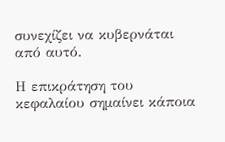συνεχίζει να κυβερνάται από αυτό.

Η επικράτηση του κεφαλαίου σημαίνει κάποια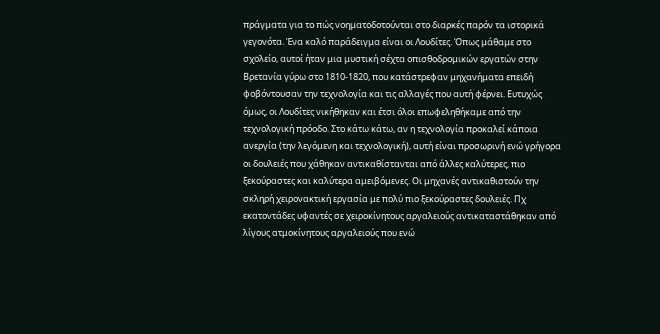πράγματα για το πώς νοηματοδοτούνται στο διαρκές παρόν τα ιστορικά γεγονότα. Ένα καλό παράδειγμα είναι οι Λουδίτες. Όπως μάθαμε στο σχολείο, αυτοί ήταν μια μυστική σέχτα οπισθοδρομικών εργατών στην Βρετανία γύρω στο 1810-1820, που κατάστρεφαν μηχανήματα επειδή φοβόντουσαν την τεχνολογία και τις αλλαγές που αυτή φέρνει. Ευτυχώς όμως, οι Λουδίτες νικήθηκαν και έτσι όλοι επωφεληθήκαμε από την τεχνολογική πρόοδο. Στο κάτω κάτω, αν η τεχνολογία προκαλεί κάποια ανεργία (την λεγόμενη και τεχνολογική), αυτή είναι προσωρινή ενώ γρήγορα οι δουλειές που χάθηκαν αντικαθίστανται από άλλες καλύτερες, πιο ξεκούραστες και καλύτερα αμειβόμενες. Οι μηχανές αντικαθιστούν την σκληρή χειρονακτική εργασία με πολύ πιο ξεκούραστες δουλειές. Πχ εκατοντάδες υφαντές σε χειροκίνητους αργαλειούς αντικαταστάθηκαν από λίγους ατμοκίνητους αργαλειούς που ενώ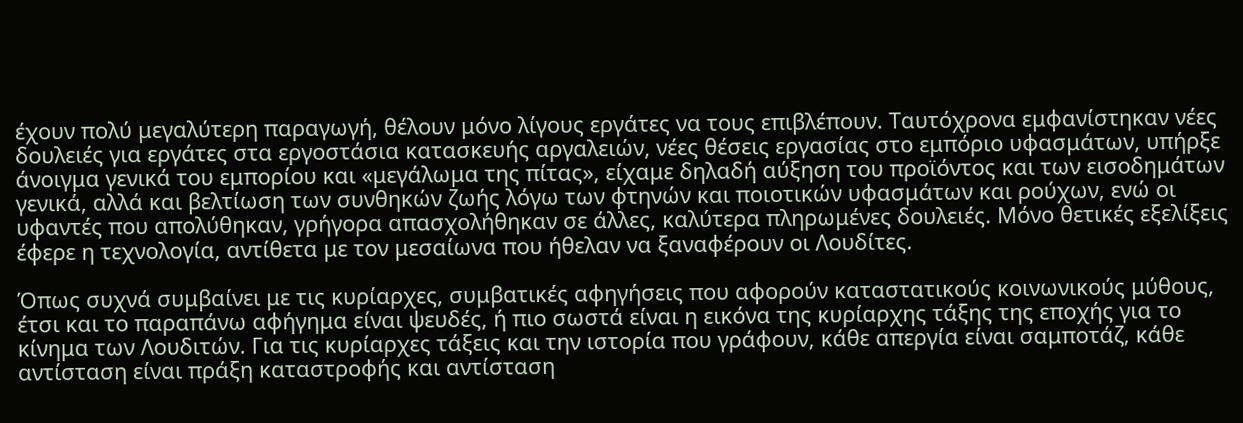έχουν πολύ μεγαλύτερη παραγωγή, θέλουν μόνο λίγους εργάτες να τους επιβλέπουν. Ταυτόχρονα εμφανίστηκαν νέες δουλειές για εργάτες στα εργοστάσια κατασκευής αργαλειών, νέες θέσεις εργασίας στο εμπόριο υφασμάτων, υπήρξε άνοιγμα γενικά του εμπορίου και «μεγάλωμα της πίτας», είχαμε δηλαδή αύξηση του προϊόντος και των εισοδημάτων γενικά, αλλά και βελτίωση των συνθηκών ζωής λόγω των φτηνών και ποιοτικών υφασμάτων και ρούχων, ενώ οι υφαντές που απολύθηκαν, γρήγορα απασχολήθηκαν σε άλλες, καλύτερα πληρωμένες δουλειές. Μόνο θετικές εξελίξεις έφερε η τεχνολογία, αντίθετα με τον μεσαίωνα που ήθελαν να ξαναφέρουν οι Λουδίτες.

Όπως συχνά συμβαίνει με τις κυρίαρχες, συμβατικές αφηγήσεις που αφορούν καταστατικούς κοινωνικούς μύθους, έτσι και το παραπάνω αφήγημα είναι ψευδές, ή πιο σωστά είναι η εικόνα της κυρίαρχης τάξης της εποχής για το κίνημα των Λουδιτών. Για τις κυρίαρχες τάξεις και την ιστορία που γράφουν, κάθε απεργία είναι σαμποτάζ, κάθε αντίσταση είναι πράξη καταστροφής και αντίσταση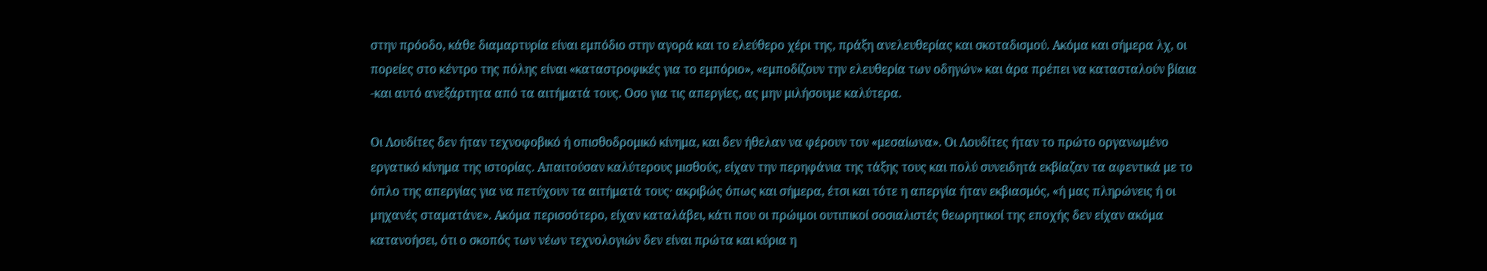στην πρόοδο, κάθε διαμαρτυρία είναι εμπόδιο στην αγορά και το ελεύθερο χέρι της, πράξη ανελευθερίας και σκοταδισμού. Ακόμα και σήμερα λχ, οι πορείες στο κέντρο της πόλης είναι «καταστροφικές για το εμπόριο», «εμποδίζουν την ελευθερία των οδηγών» και άρα πρέπει να κατασταλούν βίαια -και αυτό ανεξάρτητα από τα αιτήματά τους. Οσο για τις απεργίες, ας μην μιλήσουμε καλύτερα.

Οι Λουδίτες δεν ήταν τεχνοφοβικό ή οπισθοδρομικό κίνημα, και δεν ήθελαν να φέρουν τον «μεσαίωνα». Οι Λουδίτες ήταν το πρώτο οργανωμένο εργατικό κίνημα της ιστορίας. Απαιτούσαν καλύτερους μισθούς, είχαν την περηφάνια της τάξης τους και πολύ συνειδητά εκβίαζαν τα αφεντικά με το όπλο της απεργίας για να πετύχουν τα αιτήματά τους· ακριβώς όπως και σήμερα, έτσι και τότε η απεργία ήταν εκβιασμός, «ή μας πληρώνεις ή οι μηχανές σταματάνε». Ακόμα περισσότερο, είχαν καταλάβει, κάτι που οι πρώιμοι ουτιπικοί σοσιαλιστές θεωρητικοί της εποχής δεν είχαν ακόμα κατανοήσει, ότι ο σκοπός των νέων τεχνολογιών δεν είναι πρώτα και κύρια η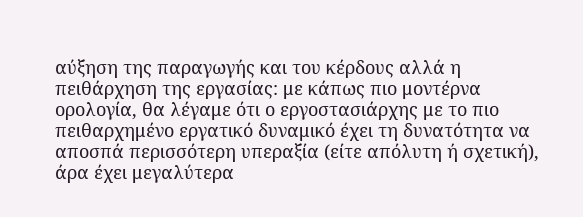αύξηση της παραγωγής και του κέρδους αλλά η πειθάρχηση της εργασίας: με κάπως πιο μοντέρνα ορολογία, θα λέγαμε ότι ο εργοστασιάρχης με το πιο πειθαρχημένο εργατικό δυναμικό έχει τη δυνατότητα να αποσπά περισσότερη υπεραξία (είτε απόλυτη ή σχετική), άρα έχει μεγαλύτερα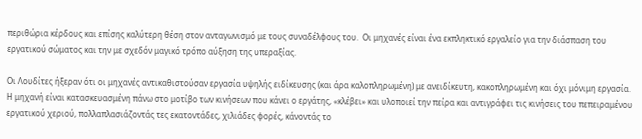περιθώρια κέρδους και επίσης καλύτερη θέση στον ανταγωνισμό με τους συναδέλφους του.  Οι μηχανές είναι ένα εκπληκτικό εργαλείο για την διάσπαση του εργατικού σώματος και την με σχεδόν μαγικό τρόπο αύξηση της υπεραξίας.

Οι Λουδίτες ήξεραν ότι οι μηχανές αντικαθιστούσαν εργασία υψηλής ειδίκευσης (και άρα καλοπληρωμένη) με ανειδίκευτη, κακοπληρωμένη και όχι μόνιμη εργασία. Η μηχανή είναι κατασκευασμένη πάνω στο μοτίβο των κινήσεων που κάνει ο εργάτης, «κλέβει» και υλοποιεί την πείρα και αντιγράφει τις κινήσεις του πεπειραμένου εργατικού χεριού, πολλαπλασιάζοντάς τες εκατοντάδες, χιλιάδες φορές, κάνοντάς το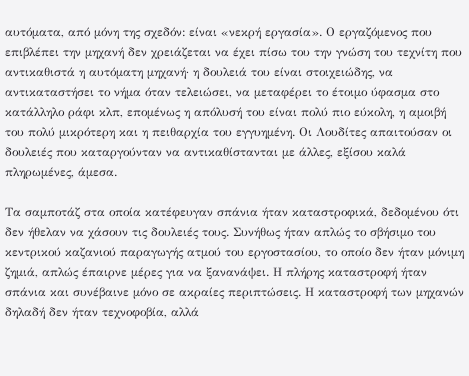αυτόματα, από μόνη της σχεδόν: είναι «νεκρή εργασία». Ο εργαζόμενος που επιβλέπει την μηχανή δεν χρειάζεται να έχει πίσω του την γνώση του τεχνίτη που αντικαθιστά η αυτόματη μηχανή· η δουλειά του είναι στοιχειώδης, να αντικαταστήσει το νήμα όταν τελειώσει, να μεταφέρει το έτοιμο ύφασμα στο κατάλληλο ράφι κλπ, επομένως η απόλυσή του είναι πολύ πιο εύκολη, η αμοιβή του πολύ μικρότερη και η πειθαρχία του εγγυημένη. Οι Λουδίτες απαιτούσαν οι δουλειές που καταργούνταν να αντικαθίστανται με άλλες, εξίσου καλά πληρωμένες, άμεσα.

Τα σαμποτάζ στα οποία κατέφευγαν σπάνια ήταν καταστροφικά, δεδομένου ότι δεν ήθελαν να χάσουν τις δουλειές τους. Συνήθως ήταν απλώς το σβήσιμο του κεντρικού καζανιού παραγωγής ατμού του εργοστασίου, το οποίο δεν ήταν μόνιμη ζημιά, απλώς έπαιρνε μέρες για να ξανανάψει. Η πλήρης καταστροφή ήταν σπάνια και συνέβαινε μόνο σε ακραίες περιπτώσεις. Η καταστροφή των μηχανών δηλαδή δεν ήταν τεχνοφοβία, αλλά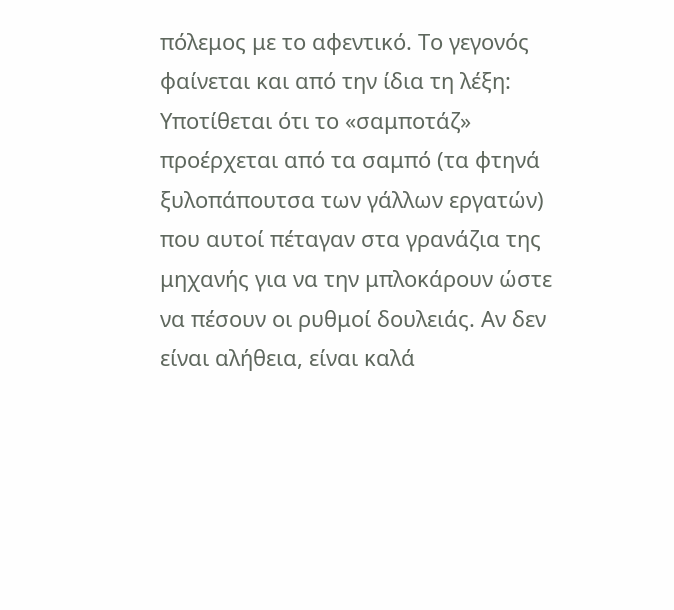πόλεμος με το αφεντικό. Το γεγονός φαίνεται και από την ίδια τη λέξη: Υποτίθεται ότι το «σαμποτάζ» προέρχεται από τα σαμπό (τα φτηνά ξυλοπάπουτσα των γάλλων εργατών) που αυτοί πέταγαν στα γρανάζια της μηχανής για να την μπλοκάρουν ώστε να πέσουν οι ρυθμοί δουλειάς. Αν δεν είναι αλήθεια, είναι καλά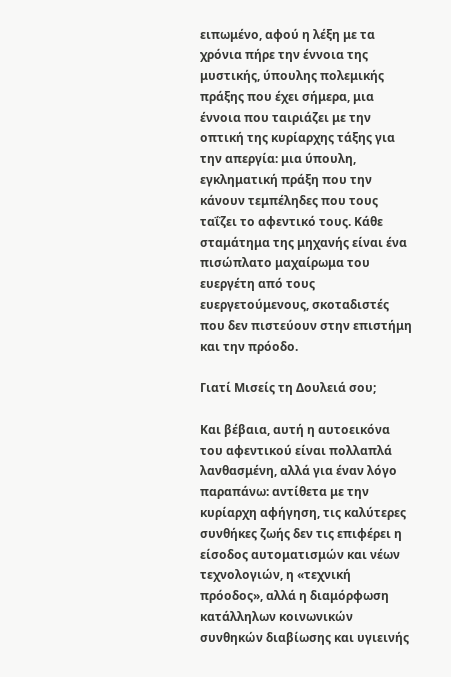ειπωμένο, αφού η λέξη με τα χρόνια πήρε την έννοια της μυστικής, ύπουλης πολεμικής πράξης που έχει σήμερα, μια έννοια που ταιριάζει με την οπτική της κυρίαρχης τάξης για την απεργία: μια ύπουλη, εγκληματική πράξη που την κάνουν τεμπέληδες που τους ταΐζει το αφεντικό τους. Κάθε σταμάτημα της μηχανής είναι ένα πισώπλατο μαχαίρωμα του ευεργέτη από τους ευεργετούμενους, σκοταδιστές που δεν πιστεύουν στην επιστήμη και την πρόοδο.

Γιατί Μισείς τη Δουλειά σου;

Και βέβαια, αυτή η αυτοεικόνα του αφεντικού είναι πολλαπλά λανθασμένη, αλλά για έναν λόγο παραπάνω: αντίθετα με την κυρίαρχη αφήγηση, τις καλύτερες συνθήκες ζωής δεν τις επιφέρει η είσοδος αυτοματισμών και νέων τεχνολογιών, η «τεχνική πρόοδος», αλλά η διαμόρφωση κατάλληλων κοινωνικών συνθηκών διαβίωσης και υγιεινής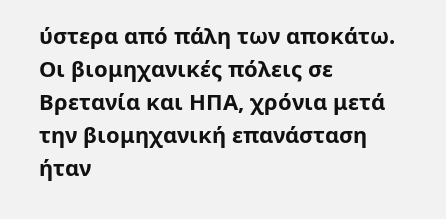ύστερα από πάλη των αποκάτω. Οι βιομηχανικές πόλεις σε Βρετανία και ΗΠΑ, χρόνια μετά την βιομηχανική επανάσταση ήταν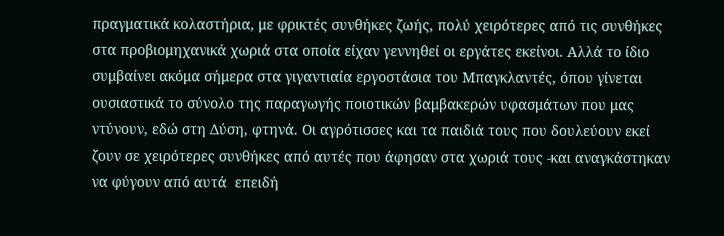πραγματικά κολαστήρια, με φρικτές συνθήκες ζωής, πολύ χειρότερες από τις συνθήκες στα προβιομηχανικά χωριά στα οποία είχαν γεννηθεί οι εργάτες εκείνοι. Αλλά το ίδιο συμβαίνει ακόμα σήμερα στα γιγαντιαία εργοστάσια του Μπαγκλαντές, όπου γίνεται ουσιαστικά το σύνολο της παραγωγής ποιοτικών βαμβακερών υφασμάτων που μας ντύνουν, εδώ στη Δύση, φτηνά. Οι αγρότισσες και τα παιδιά τους που δουλεύουν εκεί ζουν σε χειρότερες συνθήκες από αυτές που άφησαν στα χωριά τους -και αναγκάστηκαν να φύγουν από αυτά  επειδή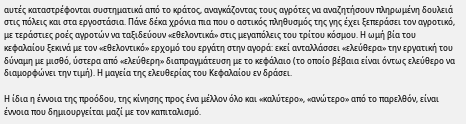αυτές καταστρέφονται συστηματικά από το κράτος, αναγκάζοντας τους αγρότες να αναζητήσουν πληρωμένη δουλειά στις πόλεις και στα εργοστάσια. Πάνε δέκα χρόνια πια που ο αστικός πληθυσμός της γης έχει ξεπεράσει τον αγροτικό, με τεράστιες ροές αγροτών να ταξιδεύουν «εθελοντικά» στις μεγαπόλεις του τρίτου κόσμου. Η ωμή βία του κεφαλαίου ξεκινά με τον «εθελοντικό» ερχομό του εργάτη στην αγορά: εκεί ανταλλάσσει «ελεύθερα» την εργατική του δύναμη με μισθό, ύστερα από «ελεύθερη» διαπραγμάτευση με το κεφάλαιο (το οποίο βέβαια είναι όντως ελεύθερο να διαμορφώνει την τιμή). Η μαγεία της ελευθερίας του Κεφαλαίου εν δράσει.

Η ίδια η έννοια της προόδου, της κίνησης προς ένα μέλλον όλο και «καλύτερο», «ανώτερο» από το παρελθόν, είναι έννοια που δημιουργείται μαζί με τον καπιταλισμό.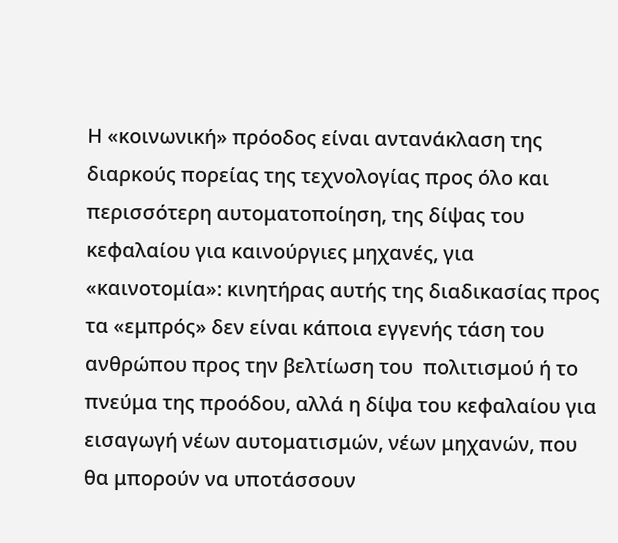Η «κοινωνική» πρόοδος είναι αντανάκλαση της διαρκούς πορείας της τεχνολογίας προς όλο και περισσότερη αυτοματοποίηση, της δίψας του κεφαλαίου για καινούργιες μηχανές, για «καινοτομία»: κινητήρας αυτής της διαδικασίας προς τα «εμπρός» δεν είναι κάποια εγγενής τάση του ανθρώπου προς την βελτίωση του  πολιτισμού ή το πνεύμα της προόδου, αλλά η δίψα του κεφαλαίου για εισαγωγή νέων αυτοματισμών, νέων μηχανών, που θα μπορούν να υποτάσσουν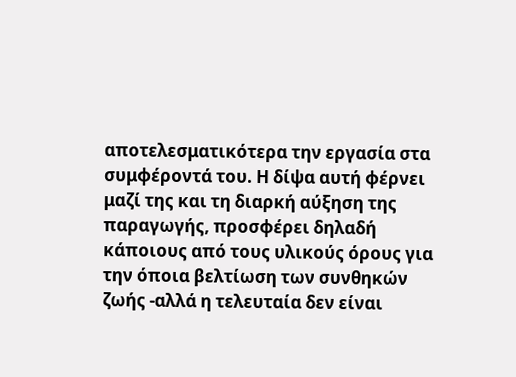αποτελεσματικότερα την εργασία στα συμφέροντά του. Η δίψα αυτή φέρνει μαζί της και τη διαρκή αύξηση της παραγωγής, προσφέρει δηλαδή κάποιους από τους υλικούς όρους για την όποια βελτίωση των συνθηκών ζωής -αλλά η τελευταία δεν είναι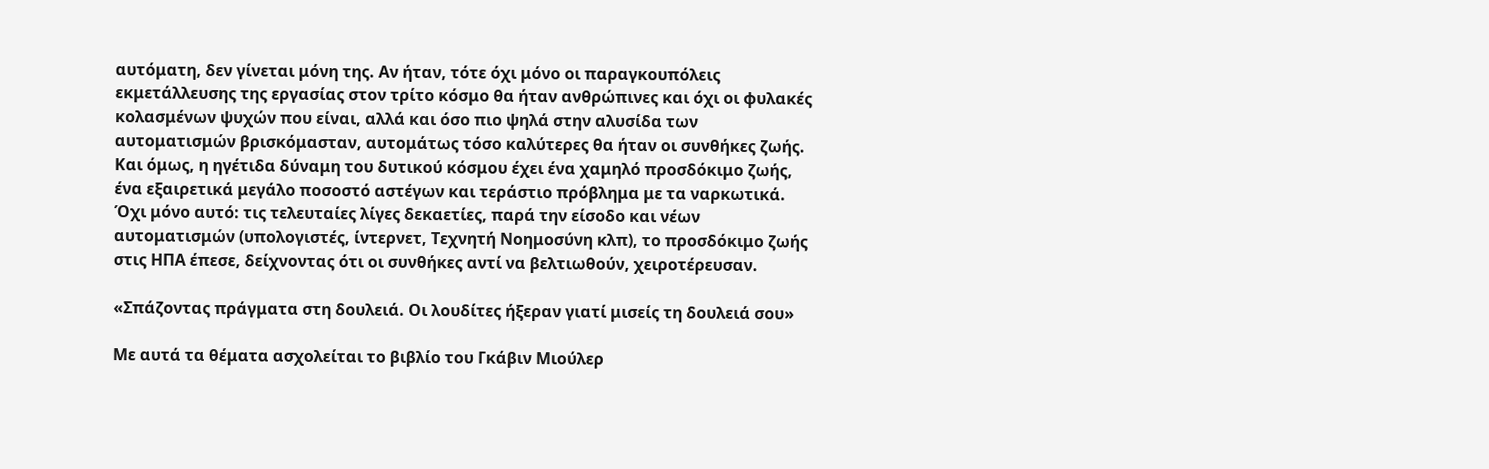αυτόματη, δεν γίνεται μόνη της. Αν ήταν, τότε όχι μόνο οι παραγκουπόλεις εκμετάλλευσης της εργασίας στον τρίτο κόσμο θα ήταν ανθρώπινες και όχι οι φυλακές κολασμένων ψυχών που είναι, αλλά και όσο πιο ψηλά στην αλυσίδα των αυτοματισμών βρισκόμασταν, αυτομάτως τόσο καλύτερες θα ήταν οι συνθήκες ζωής. Και όμως, η ηγέτιδα δύναμη του δυτικού κόσμου έχει ένα χαμηλό προσδόκιμο ζωής, ένα εξαιρετικά μεγάλο ποσοστό αστέγων και τεράστιο πρόβλημα με τα ναρκωτικά. Όχι μόνο αυτό: τις τελευταίες λίγες δεκαετίες, παρά την είσοδο και νέων αυτοματισμών (υπολογιστές, ίντερνετ, Τεχνητή Νοημοσύνη κλπ), το προσδόκιμο ζωής στις ΗΠΑ έπεσε, δείχνοντας ότι οι συνθήκες αντί να βελτιωθούν, χειροτέρευσαν.

«Σπάζοντας πράγματα στη δουλειά. Οι λουδίτες ήξεραν γιατί μισείς τη δουλειά σου»

Με αυτά τα θέματα ασχολείται το βιβλίο του Γκάβιν Μιούλερ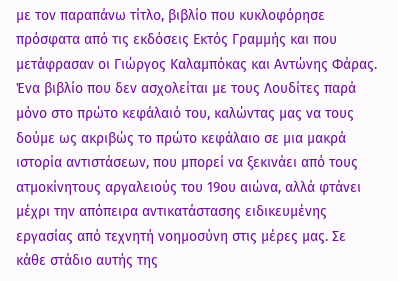με τον παραπάνω τίτλο, βιβλίο που κυκλοφόρησε πρόσφατα από τις εκδόσεις Εκτός Γραμμής και που μετάφρασαν οι Γιώργος Καλαμπόκας και Αντώνης Φάρας. Ένα βιβλίο που δεν ασχολείται με τους Λουδίτες παρά μόνο στο πρώτο κεφάλαιό του, καλώντας μας να τους δούμε ως ακριβώς το πρώτο κεφάλαιο σε μια μακρά ιστορία αντιστάσεων, που μπορεί να ξεκινάει από τους ατμοκίνητους αργαλειούς του 19ου αιώνα, αλλά φτάνει μέχρι την απόπειρα αντικατάστασης ειδικευμένης εργασίας από τεχνητή νοημοσύνη στις μέρες μας. Σε κάθε στάδιο αυτής της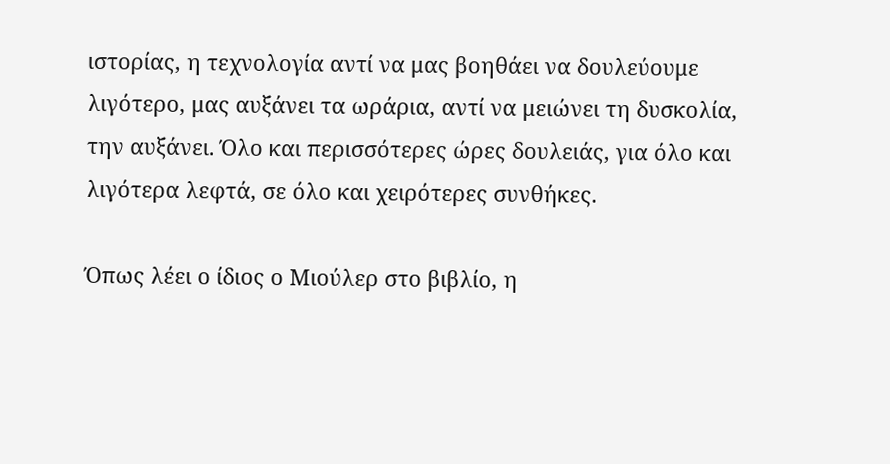ιστορίας, η τεχνολογία αντί να μας βοηθάει να δουλεύουμε λιγότερο, μας αυξάνει τα ωράρια, αντί να μειώνει τη δυσκολία, την αυξάνει. Όλο και περισσότερες ώρες δουλειάς, για όλο και λιγότερα λεφτά, σε όλο και χειρότερες συνθήκες.

Όπως λέει ο ίδιος ο Μιούλερ στο βιβλίο, η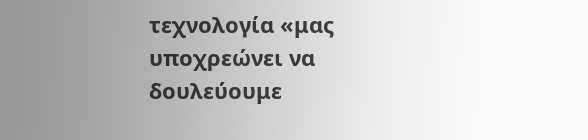τεχνολογία «μας υποχρεώνει να δουλεύουμε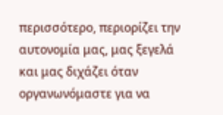περισσότερο, περιορίζει την αυτονομία μας, μας ξεγελά και μας διχάζει όταν οργανωνόμαστε για να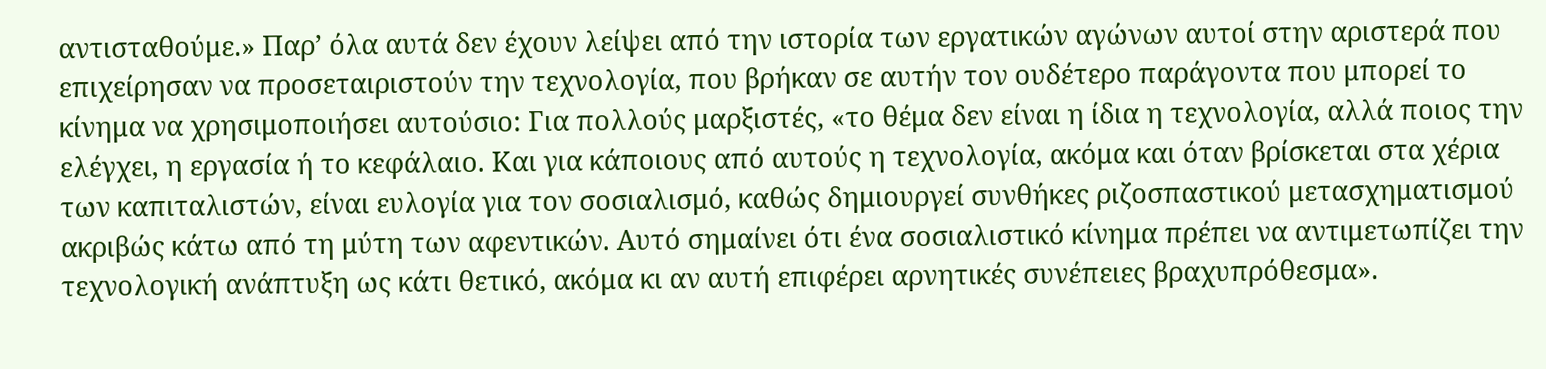αντισταθούμε.» Παρ’ όλα αυτά δεν έχουν λείψει από την ιστορία των εργατικών αγώνων αυτοί στην αριστερά που επιχείρησαν να προσεταιριστούν την τεχνολογία, που βρήκαν σε αυτήν τον ουδέτερο παράγοντα που μπορεί το κίνημα να χρησιμοποιήσει αυτούσιο: Για πολλούς μαρξιστές, «το θέμα δεν είναι η ίδια η τεχνολογία, αλλά ποιος την ελέγχει, η εργασία ή το κεφάλαιο. Και για κάποιους από αυτούς η τεχνολογία, ακόμα και όταν βρίσκεται στα χέρια των καπιταλιστών, είναι ευλογία για τον σοσιαλισμό, καθώς δημιουργεί συνθήκες ριζοσπαστικού μετασχηματισμού ακριβώς κάτω από τη μύτη των αφεντικών. Αυτό σημαίνει ότι ένα σοσιαλιστικό κίνημα πρέπει να αντιμετωπίζει την  τεχνολογική ανάπτυξη ως κάτι θετικό, ακόμα κι αν αυτή επιφέρει αρνητικές συνέπειες βραχυπρόθεσμα».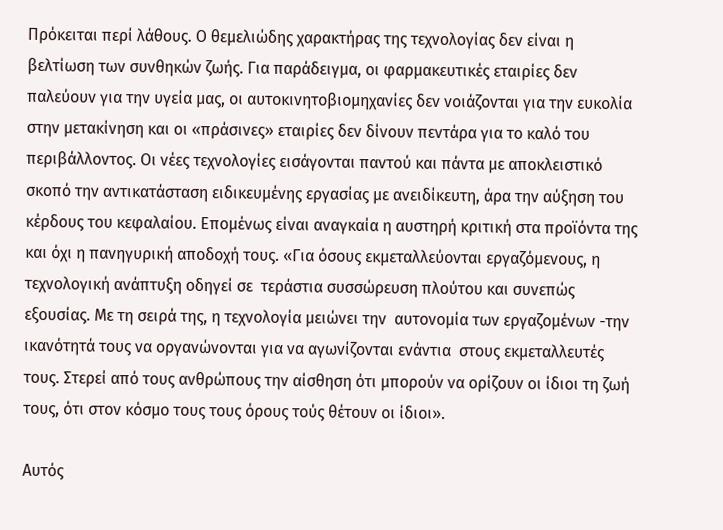Πρόκειται περί λάθους. Ο θεμελιώδης χαρακτήρας της τεχνολογίας δεν είναι η βελτίωση των συνθηκών ζωής. Για παράδειγμα, οι φαρμακευτικές εταιρίες δεν παλεύουν για την υγεία μας, οι αυτοκινητοβιομηχανίες δεν νοιάζονται για την ευκολία στην μετακίνηση και οι «πράσινες» εταιρίες δεν δίνουν πεντάρα για το καλό του περιβάλλοντος. Οι νέες τεχνολογίες εισάγονται παντού και πάντα με αποκλειστικό σκοπό την αντικατάσταση ειδικευμένης εργασίας με ανειδίκευτη, άρα την αύξηση του κέρδους του κεφαλαίου. Επομένως είναι αναγκαία η αυστηρή κριτική στα προϊόντα της και όχι η πανηγυρική αποδοχή τους. «Για όσους εκμεταλλεύονται εργαζόμενους, η τεχνολογική ανάπτυξη οδηγεί σε  τεράστια συσσώρευση πλούτου και συνεπώς εξουσίας. Με τη σειρά της, η τεχνολογία μειώνει την  αυτονομία των εργαζομένων -την ικανότητά τους να οργανώνονται για να αγωνίζονται ενάντια  στους εκμεταλλευτές τους. Στερεί από τους ανθρώπους την αίσθηση ότι μπορούν να ορίζουν οι ίδιοι τη ζωή τους, ότι στον κόσμο τους τους όρους τούς θέτουν οι ίδιοι».

Αυτός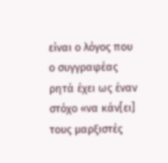είναι ο λόγος που ο συγγραφέας ρητά έχει ως έναν στόχο «να κάν[ει] τους μαρξιστές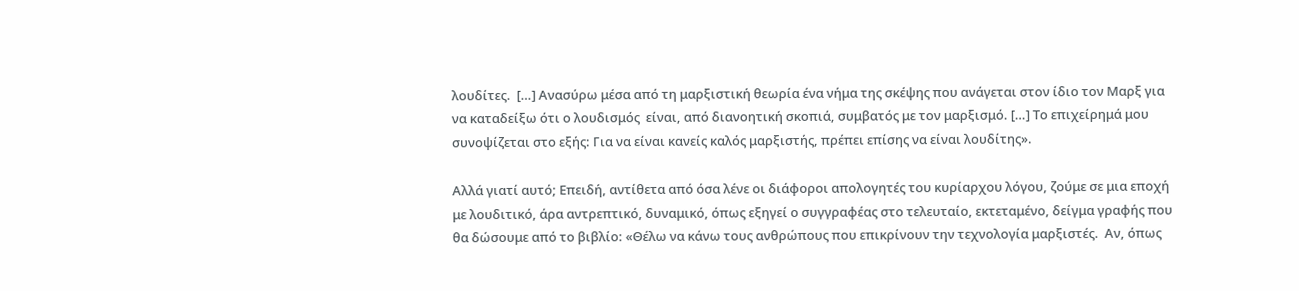λουδίτες.  […] Ανασύρω μέσα από τη μαρξιστική θεωρία ένα νήμα της σκέψης που ανάγεται στον ίδιο τον Μαρξ για να καταδείξω ότι ο λουδισμός  είναι, από διανοητική σκοπιά, συμβατός με τον μαρξισμό. […] Το επιχείρημά μου συνοψίζεται στο εξής: Για να είναι κανείς καλός μαρξιστής, πρέπει επίσης να είναι λουδίτης».

Αλλά γιατί αυτό; Επειδή, αντίθετα από όσα λένε οι διάφοροι απολογητές του κυρίαρχου λόγου, ζούμε σε μια εποχή με λουδιτικό, άρα αντρεπτικό, δυναμικό, όπως εξηγεί ο συγγραφέας στο τελευταίο, εκτεταμένο, δείγμα γραφής που θα δώσουμε από το βιβλίο: «Θέλω να κάνω τους ανθρώπους που επικρίνουν την τεχνολογία μαρξιστές.  Αν, όπως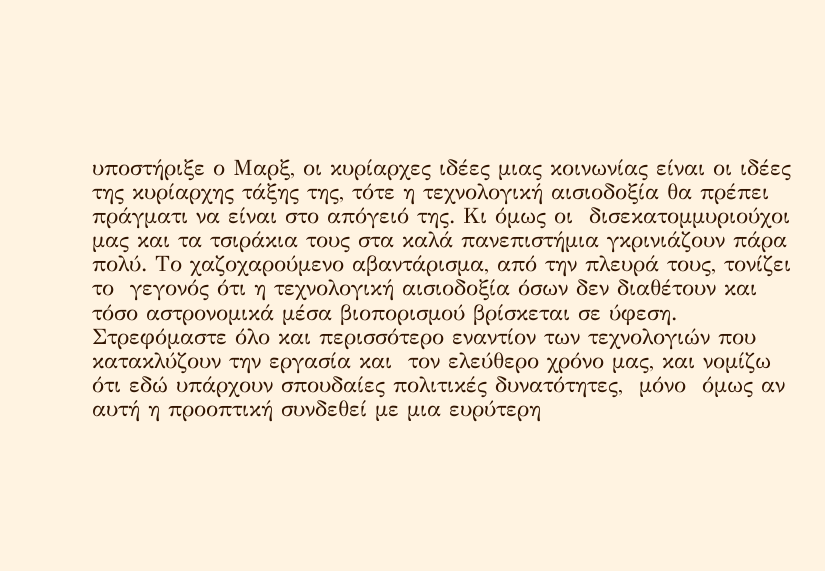υποστήριξε ο Μαρξ, οι κυρίαρχες ιδέες μιας κοινωνίας είναι οι ιδέες της κυρίαρχης τάξης της, τότε η τεχνολογική αισιοδοξία θα πρέπει πράγματι να είναι στο απόγειό της. Κι όμως οι  δισεκατομμυριούχοι μας και τα τσιράκια τους στα καλά πανεπιστήμια γκρινιάζουν πάρα πολύ. Το χαζοχαρούμενο αβαντάρισμα, από την πλευρά τους, τονίζει το  γεγονός ότι η τεχνολογική αισιοδοξία όσων δεν διαθέτουν και τόσο αστρονομικά μέσα βιοπορισμού βρίσκεται σε ύφεση. Στρεφόμαστε όλο και περισσότερο εναντίον των τεχνολογιών που κατακλύζουν την εργασία και  τον ελεύθερο χρόνο μας, και νομίζω ότι εδώ υπάρχουν σπουδαίες πολιτικές δυνατότητες,  μόνο  όμως αν αυτή η προοπτική συνδεθεί με μια ευρύτερη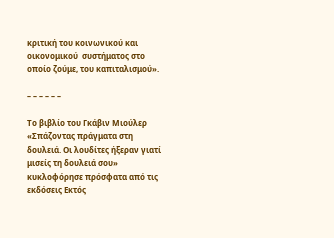κριτική του κοινωνικού και οικονομικού  συστήματος στο οποίο ζούμε, του καπιταλισμού».

– – – – – –

Το βιβλίο του Γκάβιν Μιούλερ «Σπάζοντας πράγματα στη δουλειά. Οι λουδίτες ήξεραν γιατί μισείς τη δουλειά σου» κυκλοφόρησε πρόσφατα από τις εκδόσεις Εκτός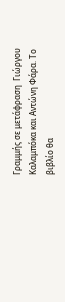Γραμμής σε μετάφραση  Γιώργου Καλαμπόκα και Αντώνη Φάρα. Το βιβλίο θα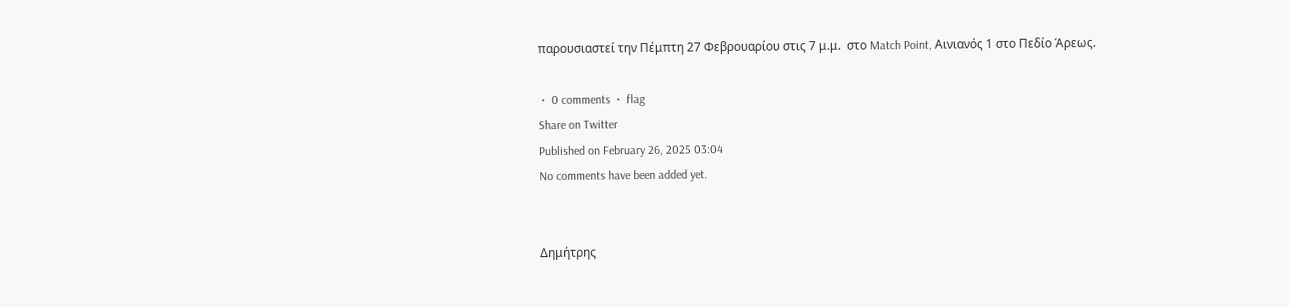παρουσιαστεί την Πέμπτη 27 Φεβρουαρίου στις 7 μ.μ.  στο Match Point, Αινιανός 1 στο Πεδίο Άρεως.

 •  0 comments  •  flag
Share on Twitter
Published on February 26, 2025 03:04
No comments have been added yet.


Δημήτρης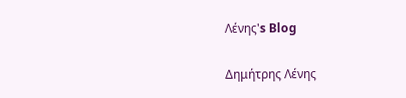Λένης's Blog

Δημήτρης Λένης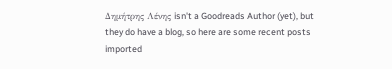Δημήτρης Λένης isn't a Goodreads Author (yet), but they do have a blog, so here are some recent posts imported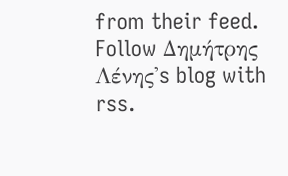from their feed.
Follow Δημήτρης Λένης's blog with rss.